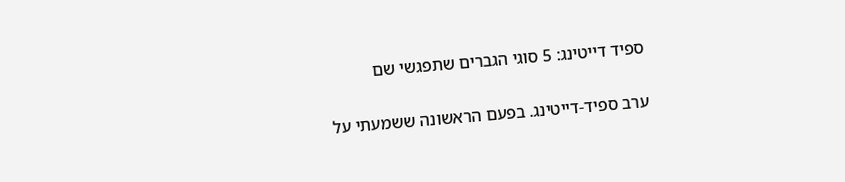ספיד דייטינג: 5 סוגי הגברים שתפגשי שם

ערב ספיד-דייטינג. בפעם הראשונה ששמעתי על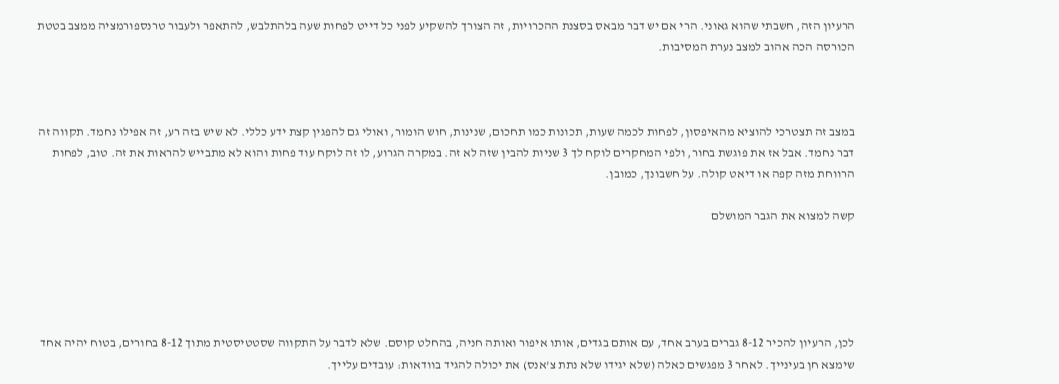הרעיון הזה, חשבתי שהוא גאוני. הרי אם יש דבר מבאס בסצנת ההכרויות, זה הצורך להשקיע לפני כל דייט לפחות שעה בלהתלבש, להתאפר ולעבור טרנספורמציה ממצב בטטת הכורסה הכה אהוב למצב נערת המסיבות.



במצב זה תצטרכי להוציא מהאיפסון, לפחות לכמה שעות, תכונות כמו תחכום, שנינות, חוש הומור, ואולי גם להפגין קצת ידע כללי. לא שיש בזה רע, זה אפילו נחמד. תקווה זה דבר נחמד. אבל אז את פוגשת בחור, ולפי המחקרים לוקח לך 3 שניות להבין שזה לא זה. במקרה הגרוע, לו זה לוקח עוד פחות והוא לא מתבייש להראות את זה. טוב, לפחות הרווחת מזה קפה או דיאט קולה. על חשבונך, כמובן.

קשה למצוא את הגבר המושלם





לכן, הרעיון להכיר 8-12 גברים בערב אחד, עם אותם בגדים, אותו איפור ואותה חניה, בהחלט קוסם. שלא לדבר על התקווה שסטטיסטית מתוך 8-12 בחורים, בטוח יהיה אחד שימצא חן בעינייך. לאחר 3 מפגשים כאלה (שלא יגידו שלא נתת צ'אנס) את יכולה להגיד בוודאות: עובדים עלייך.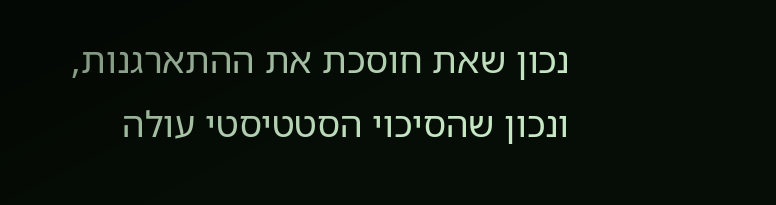נכון שאת חוסכת את ההתארגנות, ונכון שהסיכוי הסטטיסטי עולה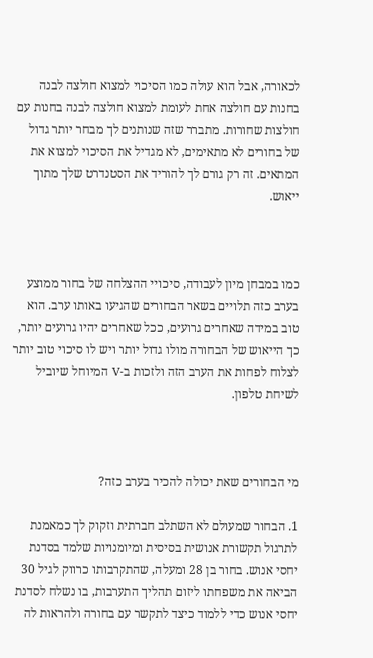לכאורה, אבל הוא עולה כמו הסיכוי למצוא חולצה לבנה בחנות עם חולצה אחת לעומת למצוא חולצה לבנה בחנות עם חולצות שחורות. מתברר שזה שנותנים לך מבחר יותר גדול של בחורים לא מתאימים, לא מגדיל את הסיכוי למצוא את המתאים. זה רק גורם לך להוריד את הסטנדרט שלך מתוך ייאוש.



כמו במבחן מיון לעבודה, סיכויי ההצלחה של בחור ממוצע בערב כזה תלויים בשאר הבחורים שהגיעו באותו ערב. הוא טוב במידה שאחרים גרועים, ככל שאחרים יהיו גרועים יותר, כך הייאוש של הבחורה מולו גדול יותר ויש לו סיכוי טוב יותר לצלוח לפחות את הערב הזה ולזכות ב-V המיוחל שיוביל לשיחת טלפון.



מי הבחורים שאת יכולה להכיר בערב כזה?

1. הבחור שמעולם לא השתלב חברתית וזקוק לך כמאמנת לתרגול תקשורת אנושית בסיסית ומיומנויות שלמד בסדנת יחסי אנוש. בחור בן 28 ומעלה, שהתקרבותו כרווק לגיל 30 הביאה את משפחתו ליזום תהליך התערבות, בו נשלח לסדנת יחסי אנוש כדי ללמוד כיצד לתקשר עם בחורה ולהראות לה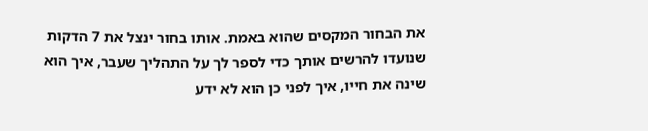את הבחור המקסים שהוא באמת. אותו בחור ינצל את 7 הדקות שנועדו להרשים אותך כדי לספר לך על התהליך שעבר, איך הוא שינה את חייו, איך לפני כן הוא לא ידע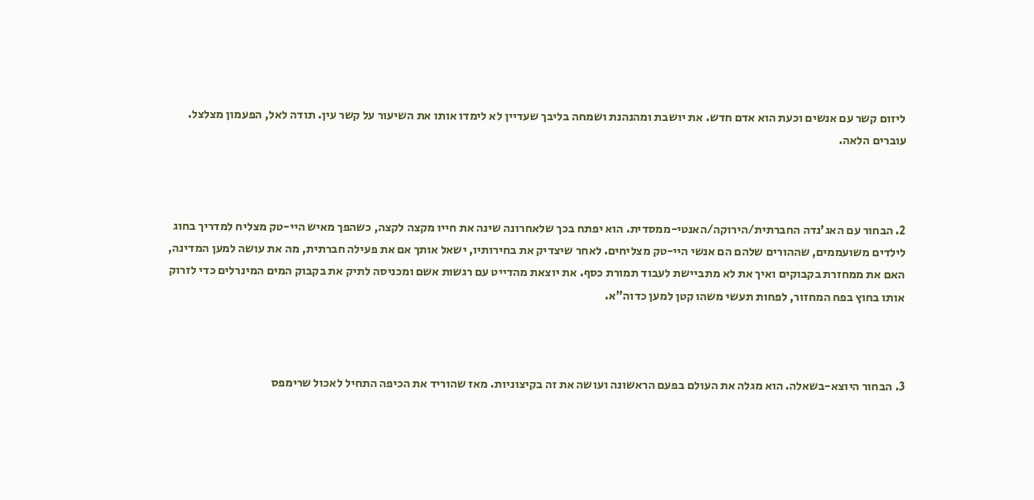ליזום קשר עם אנשים וכעת הוא אדם חדש. את יושבת ומהנהנת ושמחה בליבך שעדיין לא לימדו אותו את השיעור על קשר עין. תודה לאל, הפעמון מצלצל. עוברים הלאה.



2. הבחור עם האג'נדה החברתית/הירוקה/האנטי-ממסדית. הוא יפתח בכך שלאחרונה שינה את חייו מקצה לקצה, כשהפך מאיש היי-טק מצליח למדריך בחוג לילדים משועממים, שההורים שלהם הם אנשי היי-טק מצליחים. לאחר שיצדיק את בחירותיו, ישאל אותך אם את פעילה חברתית, מה את עושה למען המדינה, האם את ממחזרת בקבוקים ואיך את לא מתביישת לעבוד תמורת כסף. את יוצאת מהדייט עם רגשות אשם ומכניסה לתיק את בקבוק המים המינרלים כדי לזרוק אותו בחוץ בפח המחזור, לפחות תעשי משהו קטן למען כדוה"א.



3. הבחור היוצא-בשאלה. הוא מגלה את העולם בפעם הראשונה ועושה את זה בקיצוניות. מאז שהוריד את הכיפה התחיל לאכול שרימפס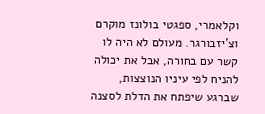וקלאמרי, ספגטי בולונז מוקרם וצ'יזבורגר. מעולם לא היה לו קשר עם בחורה, אבל את יכולה להניח לפי עיניו הנוצצות, שברגע שיפתח את הדלת לסצנה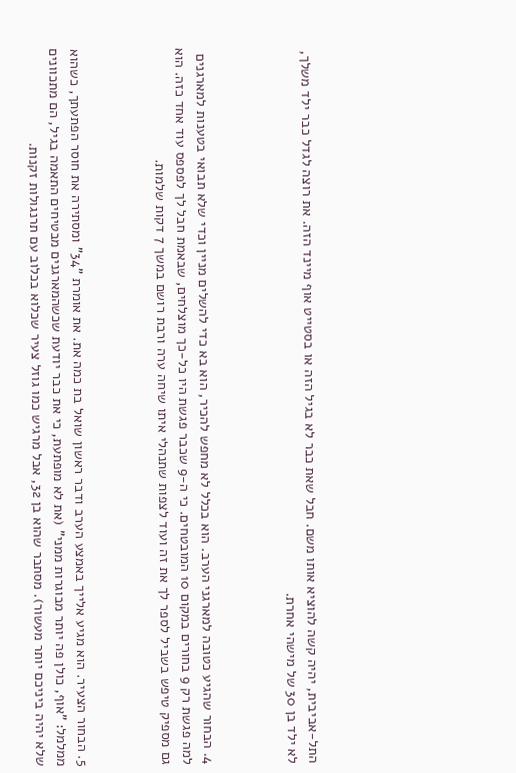התל-אביבית, יהיה קשה להוציא אותו משם. חבל שאת כבר לא בגיל הזה או בסטייט אוף מיינד הזה. את רוצה לגדל כבר ילד משלך, לא ילד בן 30 של מישהי אחרת.



4. הבחור שהגיע כטובה למארגני הערב. הוא בכלל לא מחפש להכיר, הוא בא כדי להשלים מניין וכדי שלא תבואי בטענות למארגנים למה פגשת רק 9 בחורים במקום 10 המובטחים. כי ה-9 שכבר פגשת היו כל-כך מוצלחים, שבאמת חבל לך לפספס עוד אחד כזה. הוא גם מספיק טיפש בשביל לספר לך את זה ועוד לצפות שתנהלי איתו שיחה ערה ורבת רושם במשך 7 דקות שלמות.



5. הבחור הצעיר. הוא מגיע אלייך באמצע הערב ודבר ראשון שואל בת כמה את. את אומרת "34" ומסתירה את חוסר הפתעתך, כשהוא ממלמל: "אוף, כולן פה יותר מבוגרות ממני" (את לא מופתעת, כי את כבר יודעת שכשהמארגנים מבטיחים התאמה בגיל, הם מתכוונים שלא יהיה ביניכם יותר מעשור). מסתבר שהוא בן 32, אבל מרגיש כמו גוזל צעיר שכלוא בכלוב עם תרנגולות זקנות.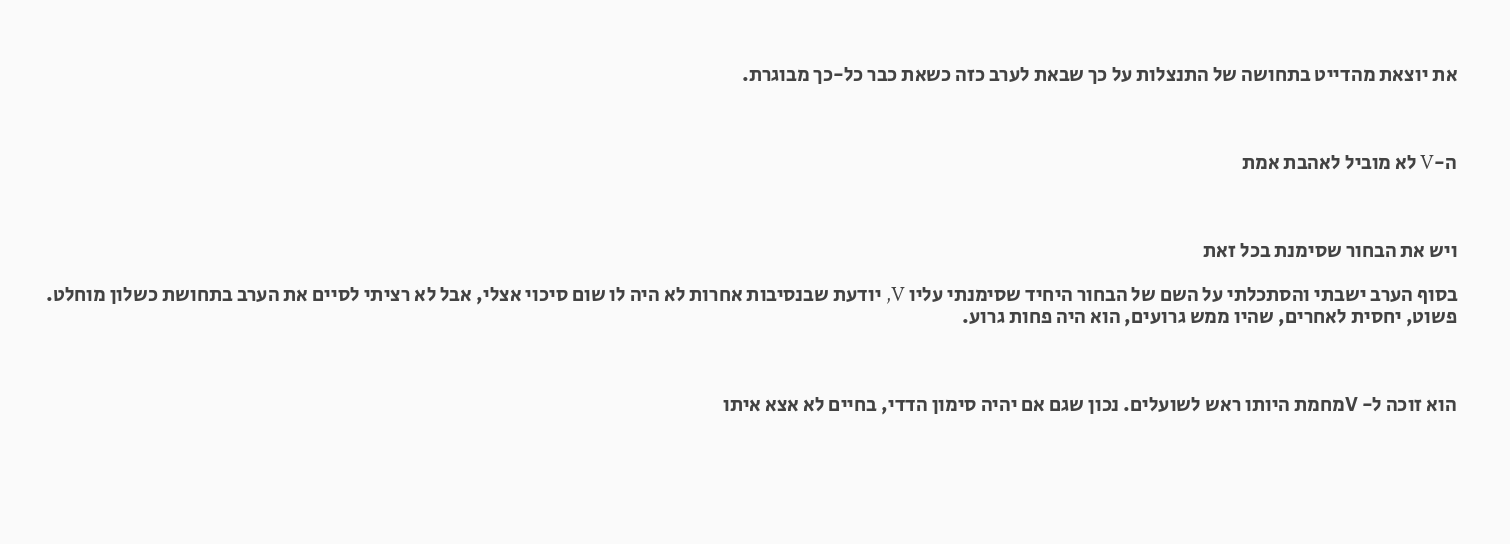את יוצאת מהדייט בתחושה של התנצלות על כך שבאת לערב כזה כשאת כבר כל-כך מבוגרת.



ה-V לא מוביל לאהבת אמת



ויש את הבחור שסימנת בכל זאת

בסוף הערב ישבתי והסתכלתי על השם של הבחור היחיד שסימנתי עליו V, יודעת שבנסיבות אחרות לא היה לו שום סיכוי אצלי, אבל לא רציתי לסיים את הערב בתחושת כשלון מוחלט. פשוט, יחסית לאחרים, שהיו ממש גרועים, הוא היה פחות גרוע.



הוא זוכה ל- Vמחמת היותו ראש לשועלים. נכון שגם אם יהיה סימון הדדי, בחיים לא אצא איתו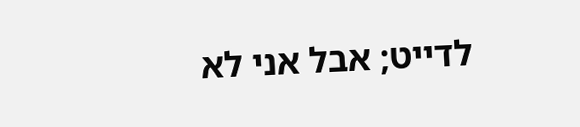לדייט; אבל אני לא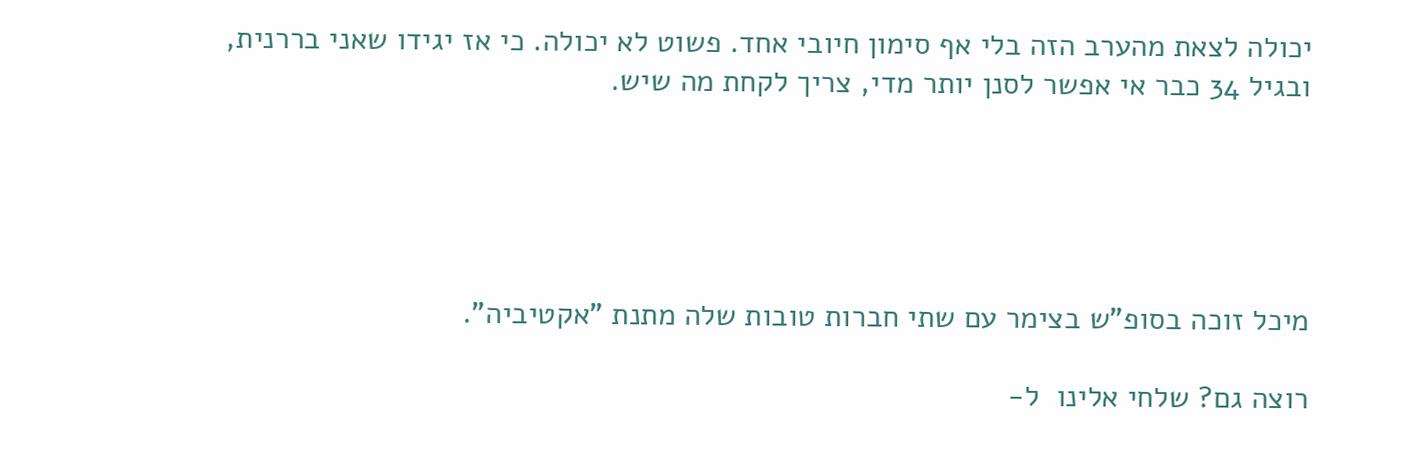יכולה לצאת מהערב הזה בלי אף סימון חיובי אחד. פשוט לא יכולה. כי אז יגידו שאני בררנית, ובגיל 34 כבר אי אפשר לסנן יותר מדי, צריך לקחת מה שיש.





מיכל זוכה בסופ"ש בצימר עם שתי חברות טובות שלה מתנת "אקטיביה".

רוצה גם? שלחי אלינו  ל-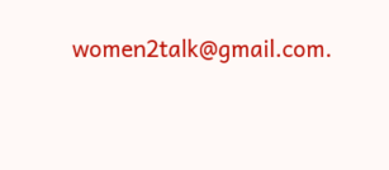women2talk@gmail.com.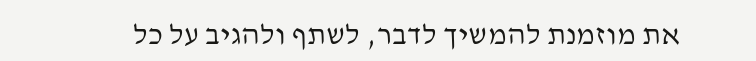את מוזמנת להמשיך לדבר, לשתף ולהגיב על כל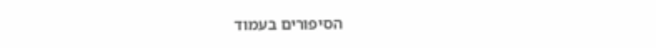הסיפורים בעמוד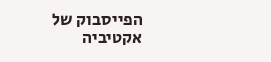הפייסבוק של אקטיביה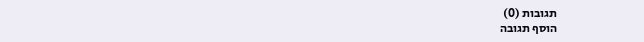תגובות (0)
הוסף תגובה